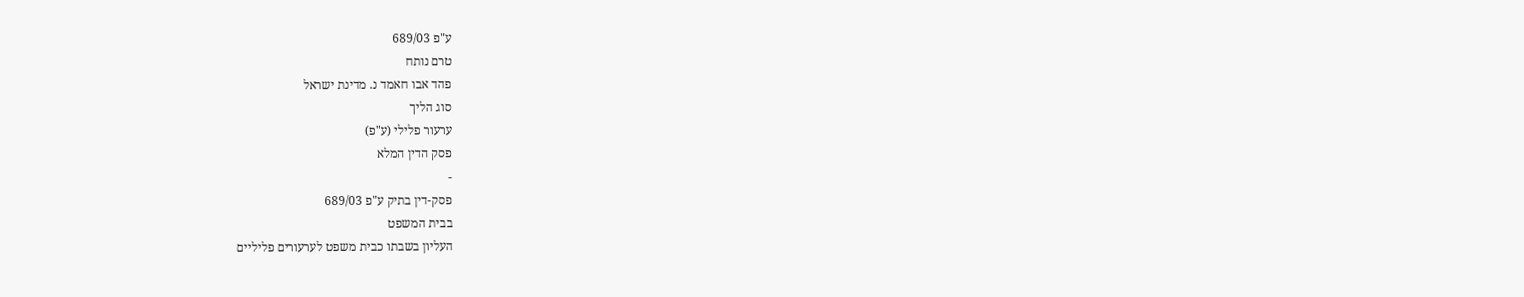ע"פ 689/03
טרם נותח
פהד אבו חאמד נ. מדינת ישראל
סוג הליך
ערעור פלילי (ע"פ)
פסק הדין המלא
-
פסק-דין בתיק ע"פ 689/03
בבית המשפט
העליון בשבתו כבית משפט לערעורים פליליים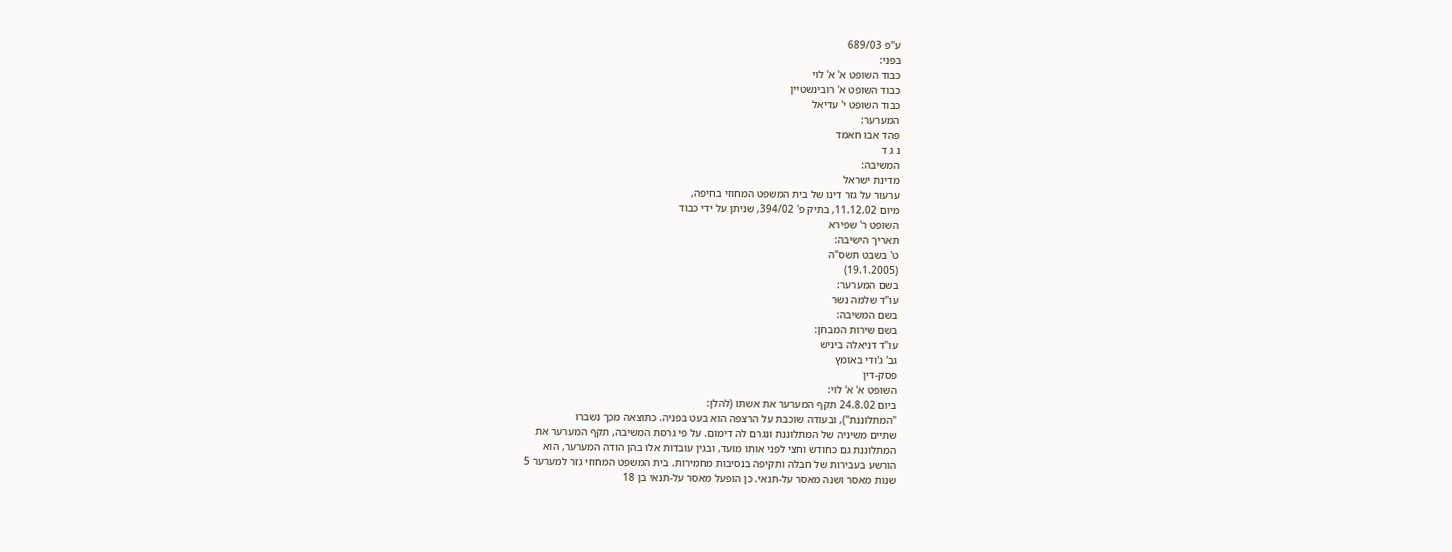ע"פ 689/03
בפני:
כבוד השופט א' א' לוי
כבוד השופט א' רובינשטיין
כבוד השופט י' עדיאל
המערער:
פהד אבו חאמד
נ ג ד
המשיבה:
מדינת ישראל
ערעור על גזר דינו של בית המשפט המחוזי בחיפה,
מיום 11.12.02, בתיק פ' 394/02, שניתן על ידי כבוד
השופט ר' שפירא
תאריך הישיבה:
ט' בשבט תשס"ה
(19.1.2005)
בשם המערער:
עו"ד שלמה נשר
בשם המשיבה:
בשם שירות המבחן:
עו"ד דניאלה ביניש
גב' ג'ודי באומץ
פסק-דין
השופט א' א' לוי:
ביום 24.8.02 תקף המערער את אשתו (להלן:
"המתלוננת"), ובעודה שוכבת על הרצפה הוא בעט בפניה. כתוצאה מכך נשברו
שתיים משיניה של המתלוננת ונגרם לה דימום. על פי גרסת המשיבה, תקף המערער את
המתלוננת גם כחודש וחצי לפני אותו מועד, ובגין עובדות אלו בהן הודה המערער, הוא
הורשע בעבירות של חבלה ותקיפה בנסיבות מחמירות. בית המשפט המחוזי גזר למערער 5
שנות מאסר ושנה מאסר על-תנאי. כן הופעל מאסר על-תנאי בן 18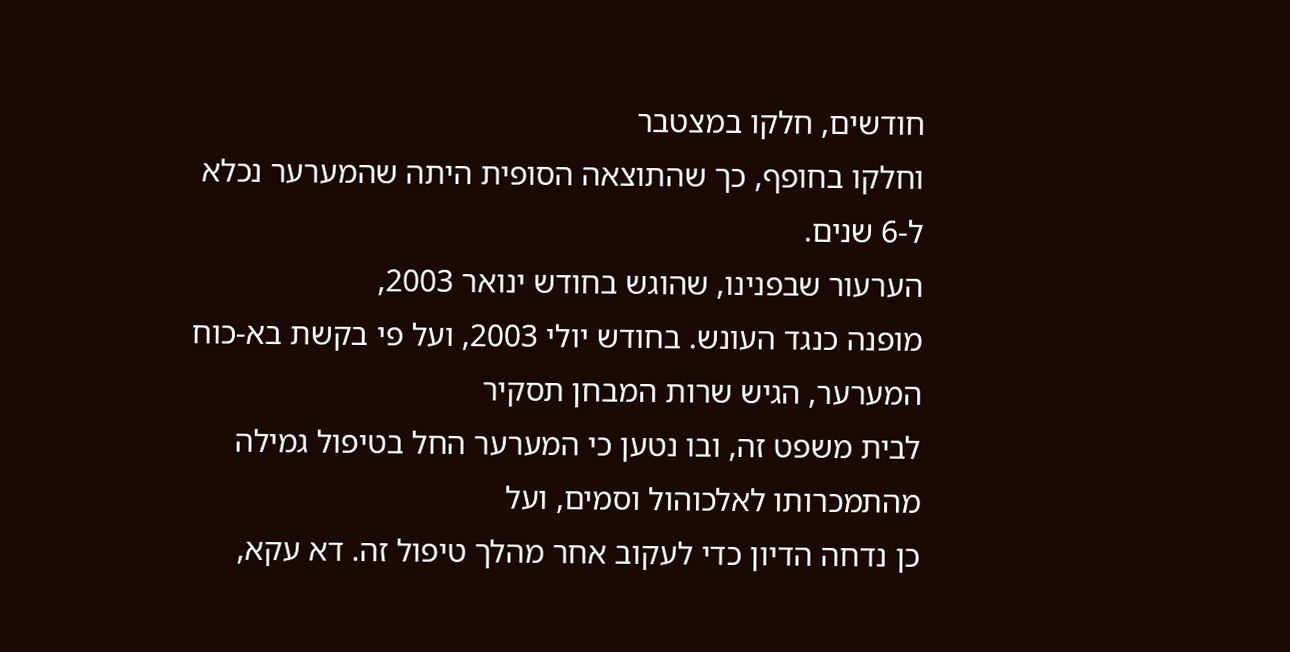חודשים, חלקו במצטבר
וחלקו בחופף, כך שהתוצאה הסופית היתה שהמערער נכלא ל-6 שנים.
הערעור שבפנינו, שהוגש בחודש ינואר 2003,
מופנה כנגד העונש. בחודש יולי 2003, ועל פי בקשת בא-כוח המערער, הגיש שרות המבחן תסקיר
לבית משפט זה, ובו נטען כי המערער החל בטיפול גמילה מהתמכרותו לאלכוהול וסמים, ועל
כן נדחה הדיון כדי לעקוב אחר מהלך טיפול זה. דא עקא,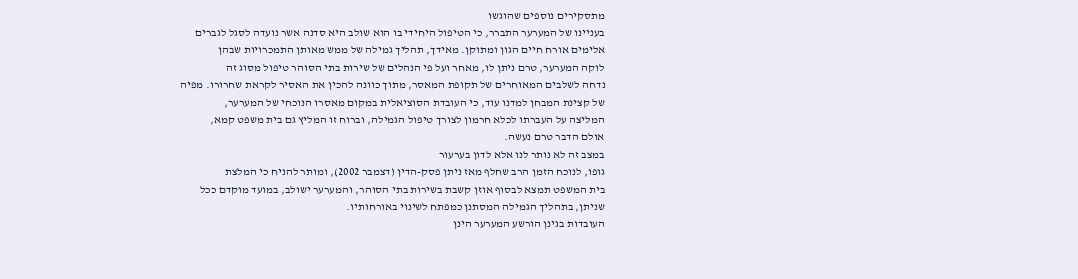מתסקירים נוספים שהוגשו
בעניינו של המערער התברר, כי הטיפול היחידי בו הוא שולב היא סדנה אשר נועדה לסגל לגברים
אלימים אורח חיים הגון ומתוקן. מאידך, תהליך גמילה של ממש מאותן התמכרויות שבהן
לוקה המערער, טרם ניתן לו, מאחר ועל פי הנהלים של שירות בתי הסוהר טיפול מסוג זה
נדחה לשלבים המאוחרים של תקופת המאסר, מתוך כוונה להכין את האסיר לקראת שחרורו. מפיה
של קצינת המבחן למדנו עוד, כי העובדת הסוציאלית במקום מאסרו הנוכחי של המערער,
המליצה על העברתו לכלא חרמון לצורך טיפול הגמילה, וברוח זו המליץ גם בית משפט קמא,
אולם הדבר טרם נעשה.
במצב זה לא נותר לנו אלא לדון בערעור
גופו, לנוכח הזמן הרב שחלף מאז ניתן פסק-הדין (דצמבר 2002), ומותר להניח כי המלצת
בית המשפט תמצא לבסוף אוזן קשבת בשירות בתי הסוהר, והמערער ישולב, במועד מוקדם ככל
שניתן, בתהליך הגמילה המסתנן כמפתח לשינוי באורחותיו.
העובדות בגינן הורשע המערער הינן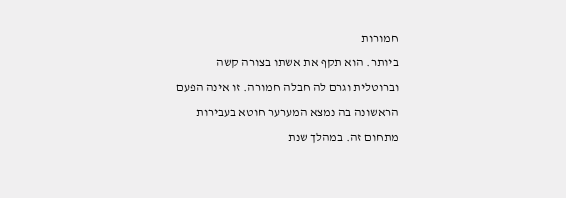חמורות
ביותר. הוא תקף את אשתו בצורה קשה וברוטלית וגרם לה חבלה חמורה. זו אינה הפעם
הראשונה בה נמצא המערער חוטא בעבירות מתחום זה. במהלך שנת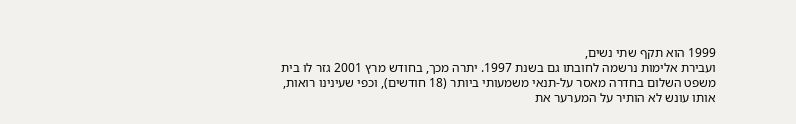1999 הוא תקף שתי נשים,
ועבירת אלימות נרשמה לחובתו גם בשנת 1997. יתרה מכך, בחודש מרץ 2001 גזר לו בית
משפט השלום בחדרה מאסר על-תנאי משמעותי ביותר (18 חודשים), וכפי שעינינו רואות,
אותו עונש לא הותיר על המערער את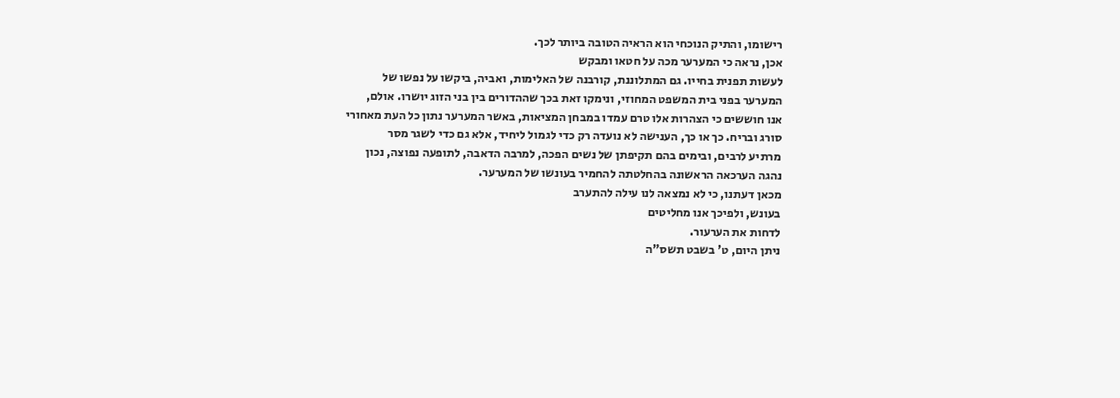רישומו, והתיק הנוכחי הוא הראיה הטובה ביותר לכך.
אכן, נראה כי המערער מכה על חטאו ומבקש
לעשות תפנית בחייו. גם המתלוננת, קורבנה של האלימות, ואביה, ביקשו על נפשו של
המערער בפני בית המשפט המחוזי, ונימקו זאת בכך שההדורים בין בני הזוג יושרו. אולם,
אנו חוששים כי הצהרות אלו טרם עמדו במבחן המציאות, באשר המערער נתון כל העת מאחורי
סורג ובריח. כך או כך, הענישה לא נועדה רק כדי לגמול ליחיד, אלא גם כדי לשגר מסר
מרתיע לרבים, ובימים בהם תקיפתן של נשים הפכה, למרבה הדאבה, לתופעה נפוצה, נכון
נהגה הערכאה הראשונה בהחלטתה להחמיר בעונשו של המערער.
מכאן דעתנו, כי לא נמצאה לנו עילה להתערב
בעונש, ולפיכך אנו מחליטים
לדחות את הערעור.
ניתן היום, ט' בשבט תשס"ה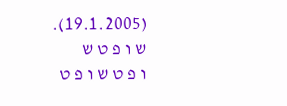(19.1.2005).
ש ו פ ט ש
ו פ ט ש ו פ ט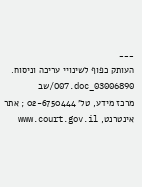___
העותק כפוף לשינויי עריכה וניסוח. 03006890_O07.doc/שב
מרכז מידע, טל' 02-6750444 ; אתר אינטרנט, www.court.gov.il